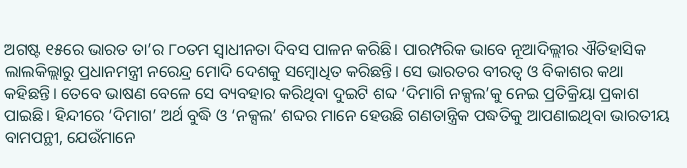ଅଗଷ୍ଟ ୧୫ରେ ଭାରତ ତା’ର ୮୦ତମ ସ୍ବାଧୀନତା ଦିବସ ପାଳନ କରିଛି। ପାରମ୍ପରିକ ଭାବେ ନୂଆଦିଲ୍ଲୀର ଐତିହାସିକ ଲାଲକିଲ୍ଲାରୁ ପ୍ରଧାନମନ୍ତ୍ରୀ ନରେନ୍ଦ୍ର ମୋଦି ଦେଶକୁ ସମ୍ବୋଧିତ କରିଛନ୍ତି। ସେ ଭାରତର ବୀରତ୍ୱ ଓ ବିକାଶର କଥା କହିଛନ୍ତି। ତେବେ ଭାଷଣ ବେଳେ ସେ ବ୍ୟବହାର କରିଥିବା ଦୁଇଟି ଶବ୍ଦ ‘ଦିମାଗି ନକ୍ସଲ’କୁ ନେଇ ପ୍ରତିକ୍ରିୟା ପ୍ରକାଶ ପାଇଛି। ହିନ୍ଦୀରେ ‘ଦିମାଗ’ ଅର୍ଥ ବୁଦ୍ଧି ଓ ‘ନକ୍ସଲ’ ଶବ୍ଦର ମାନେ ହେଉଛି ଗଣତାନ୍ତ୍ରିକ ପଦ୍ଧତିକୁ ଆପଣାଇଥିବା ଭାରତୀୟ ବାମପନ୍ଥୀ, ଯେଉଁମାନେ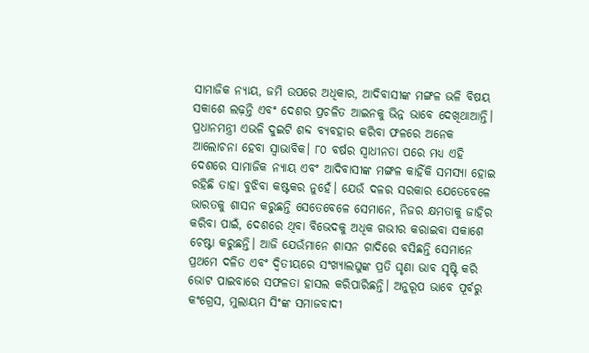ସାମାଜିକ ନ୍ୟାୟ, ଜମି ଉପରେ ଅଧିକାର, ଆଦିବାସୀଙ୍କ ମଙ୍ଗଳ ଭଳି ବିଷୟ ସକାଶେ ଲଢ଼ନ୍ତି ଏବଂ ଦେଶର ପ୍ରଚଳିତ ଆଇନକୁ ଭିନ୍ନ ଭାବେ ଦେଖିଥାଆନ୍ତି। ପ୍ରଧାନମନ୍ତ୍ରୀ ଏଭଳି ଦୁଇଟି ଶବ୍ଦ ବ୍ୟବହାର କରିବା ଫଳରେ ଅନେକ ଆଲୋଚନା ହେବା ସ୍ବାଭାବିକ। ୮୦ ବର୍ଷର ସ୍ବାଧୀନତା ପରେ ମଧ୍ୟ ଏହି ଦେଶରେ ସାମାଜିକ ନ୍ୟାୟ ଏବଂ ଆଦିବାସୀଙ୍କ ମଙ୍ଗଳ କାହିଁକି ସମସ୍ୟା ହୋଇ ରହିଛି ତାହା ବୁଝିବା କଷ୍ଟକର ନୁହେଁ। ଯେଉଁ ଦଳର ସରକାର ଯେତେବେଳେ ଭାରତକୁ ଶାସନ କରୁଛନ୍ତି ସେତେବେଳେ ସେମାନେ, ନିଜର କ୍ଷମତାକୁ ଜାହିର କରିବା ପାଇଁ, ଦେଶରେ ଥିବା ବିଭେଦକୁ ଅଧିକ ଗଭୀର କରାଇବା ସକାଶେ ଚେଷ୍ଟା କରୁଛନ୍ତି। ଆଜି ଯେଉଁମାନେ ଶାସନ ଗାଦିରେ ବସିଛନ୍ତି ସେମାନେ ପ୍ରଥମେ ଦଳିତ ଏବଂ ଦ୍ୱିତୀୟରେ ସଂଖ୍ୟାଲଘୁଙ୍କ ପ୍ରତି ଘୃଣା ଭାବ ସୃଷ୍ଟି କରି ଭୋଟ ପାଇବାରେ ସଫଳତା ହାସଲ କରିପାରିଛନ୍ତି। ଅନୁରୂପ ଭାବେ ପୂର୍ବରୁ କଂଗ୍ରେସ, ମୁଲାୟମ ସିଂଙ୍କ ସମାଜବାଦୀ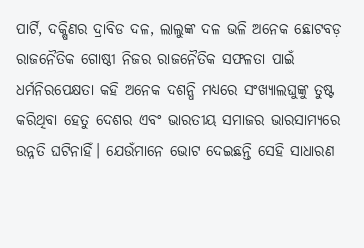ପାର୍ଟି, ଦକ୍ଷିଣର ଦ୍ରାବିଡ ଦଳ, ଲାଲୁଙ୍କ ଦଳ ଭଳି ଅନେକ ଛୋଟବଡ଼ ରାଜନୈତିକ ଗୋଷ୍ଠୀ ନିଜର ରାଜନୈତିକ ସଫଳତା ପାଇଁ ଧର୍ମନିରପେକ୍ଷତା କହି ଅନେକ ଦଶନ୍ଧି ମଧ୍ୟରେ ସଂଖ୍ୟାଲଘୁଙ୍କୁ ତୁଷ୍ଟ କରିଥିବା ହେତୁ ଦେଶର ଏବଂ ଭାରତୀୟ ସମାଜର ଭାରସାମ୍ୟରେ ଉନ୍ନତି ଘଟିନାହିଁ। ଯେଉଁମାନେ ଭୋଟ ଦେଇଛନ୍ତି ସେହି ସାଧାରଣ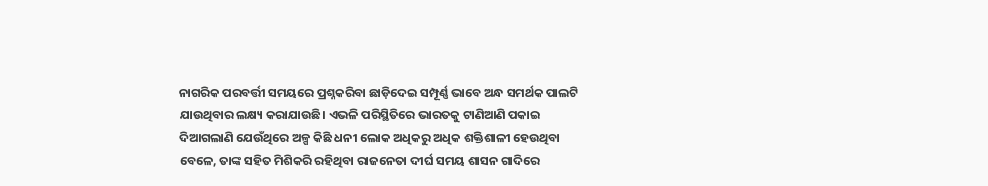ନାଗରିକ ପରବର୍ତ୍ତୀ ସମୟରେ ପ୍ରଶ୍ନକରିବା ଛାଡ଼ିଦେଇ ସମ୍ପୂର୍ଣ୍ଣ ଭାବେ ଅନ୍ଧ ସମର୍ଥକ ପାଲଟି ଯାଉଥିବାର ଲକ୍ଷ୍ୟ କରାଯାଉଛି। ଏଭଳି ପରିସ୍ଥିତିରେ ଭାରତକୁ ଟାଣିଆଣି ପକାଇ ଦିଆଗଲାଣି ଯେଉଁଥିରେ ଅଳ୍ପ କିଛି ଧନୀ ଲୋକ ଅଧିକରୁ ଅଧିକ ଶକ୍ତିଶାଳୀ ହେଉଥିବା ବେଳେ, ତାଙ୍କ ସହିତ ମିଶିକରି ରହିଥିବା ରାଜନେତା ଦୀର୍ଘ ସମୟ ଶାସନ ଗାଦିରେ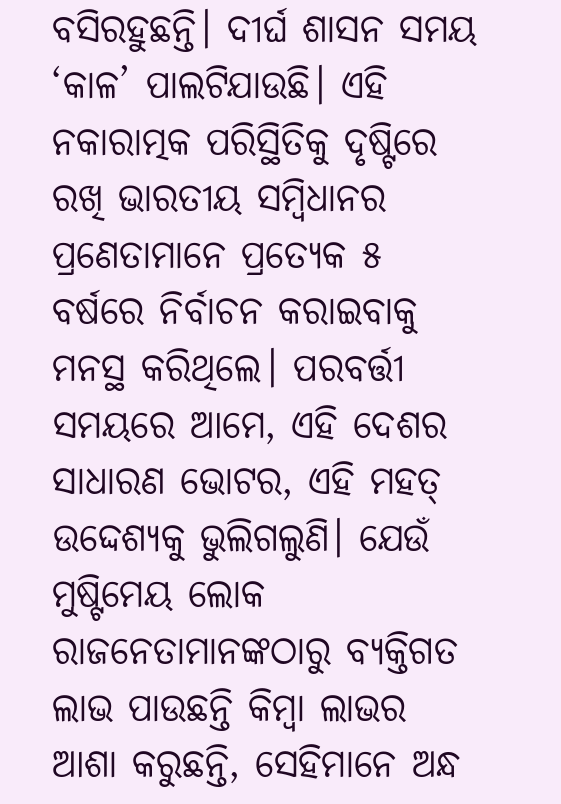ବସିରହୁଛନ୍ତି। ଦୀର୍ଘ ଶାସନ ସମୟ ‘କାଳ’ ପାଲଟିଯାଉଛି। ଏହି ନକାରାତ୍ମକ ପରିସ୍ଥିତିକୁ ଦୃଷ୍ଟିରେ ରଖି ଭାରତୀୟ ସମ୍ବିଧାନର ପ୍ରଣେତାମାନେ ପ୍ରତ୍ୟେକ ୫ ବର୍ଷରେ ନିର୍ବାଚନ କରାଇବାକୁ ମନସ୍ଥ କରିଥିଲେ। ପରବର୍ତ୍ତୀ ସମୟରେ ଆମେ, ଏହି ଦେଶର ସାଧାରଣ ଭୋଟର, ଏହି ମହତ୍ ଉଦ୍ଦେଶ୍ୟକୁ ଭୁଲିଗଲୁଣି। ଯେଉଁ ମୁଷ୍ଟିମେୟ ଲୋକ ରାଜନେତାମାନଙ୍କଠାରୁ ବ୍ୟକ୍ତିଗତ ଲାଭ ପାଉଛନ୍ତି କିମ୍ବା ଲାଭର ଆଶା କରୁଛନ୍ତି, ସେହିମାନେ ଅନ୍ଧ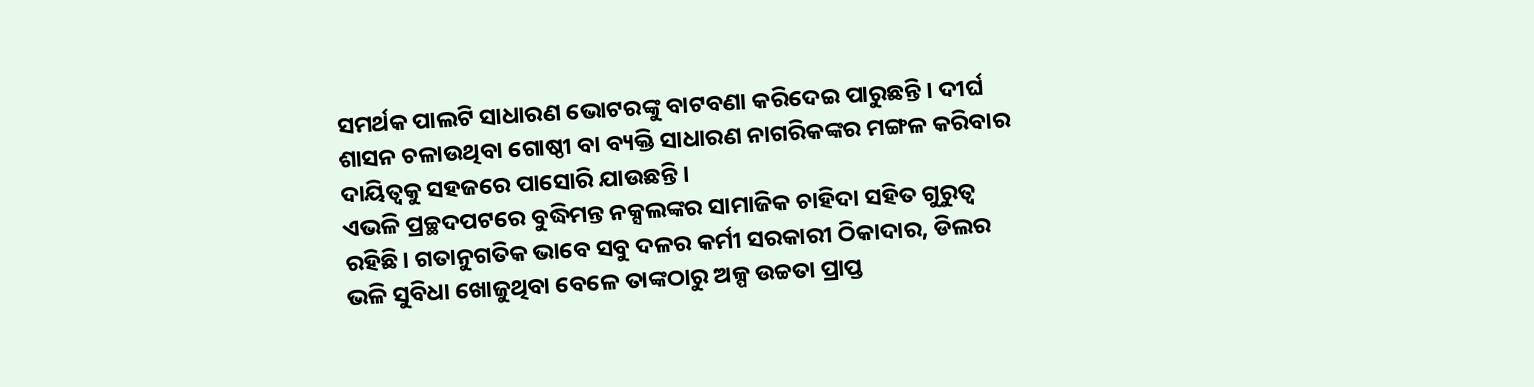ସମର୍ଥକ ପାଲଟି ସାଧାରଣ ଭୋଟରଙ୍କୁ ବାଟବଣା କରିଦେଇ ପାରୁଛନ୍ତି। ଦୀର୍ଘ ଶାସନ ଚଳାଉଥିବା ଗୋଷ୍ଠୀ ବା ବ୍ୟକ୍ତି ସାଧାରଣ ନାଗରିକଙ୍କର ମଙ୍ଗଳ କରିବାର ଦାୟିତ୍ୱକୁ ସହଜରେ ପାସୋରି ଯାଉଛନ୍ତି।
ଏଭଳି ପ୍ରଚ୍ଛଦପଟରେ ବୁଦ୍ଧିମନ୍ତ ନକ୍ସଲଙ୍କର ସାମାଜିକ ଚାହିଦା ସହିତ ଗୁରୁତ୍ୱ ରହିଛି। ଗତାନୁଗତିକ ଭାବେ ସବୁ ଦଳର କର୍ମୀ ସରକାରୀ ଠିକାଦାର, ଡିଲର ଭଳି ସୁବିଧା ଖୋଜୁଥିବା ବେଳେ ତାଙ୍କଠାରୁ ଅଳ୍ପ ଉଚ୍ଚତା ପ୍ରାପ୍ତ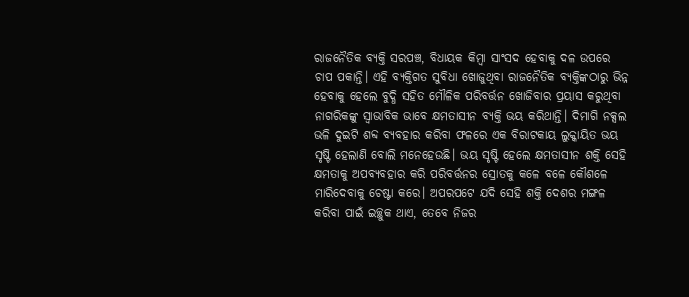ରାଜନୈତିକ ବ୍ୟକ୍ତି ସରପଞ୍ଚ, ବିଧାୟକ କିମ୍ବା ସାଂସଦ ହେବାକୁ ଦଳ ଉପରେ ଚାପ ପକାନ୍ତି। ଏହି ବ୍ୟକ୍ତିଗତ ସୁବିଧା ଖୋଜୁଥିବା ରାଜନୈତିକ ବ୍ୟକ୍ତିଙ୍କଠାରୁ ଭିନ୍ନ ହେବାକୁ ହେଲେ ବୁଦ୍ଧି ସହିତ ମୌଳିକ ପରିବର୍ତ୍ତନ ଖୋଜିବାର ପ୍ରୟାସ କରୁଥିବା ନାଗରିକଙ୍କୁ ସ୍ବାଭାବିକ ଭାବେ କ୍ଷମତାସୀନ ବ୍ୟକ୍ତି ଭୟ କରିଥାନ୍ତି। ଦିମାଗି ନକ୍ସଲ ଭଳି ଦୁଇଟି ଶବ୍ଦ ବ୍ୟବହାର କରିବା ଫଳରେ ଏକ ବିରାଟକାୟ ଲୁକ୍କାୟିତ ଭୟ ସୃଷ୍ଟି ହେଲାଣି ବୋଲି ମନେହେଉଛି। ଭୟ ସୃଷ୍ଟି ହେଲେ କ୍ଷମତାସୀନ ଶକ୍ତି ସେହି କ୍ଷମତାକୁ ଅପବ୍ୟବହାର କରି ପରିବର୍ତ୍ତନର ସ୍ରୋତକୁ କଳେ ବଳେ କୌଶଳେ ମାରିଦେବାକୁ ଚେଷ୍ଟା କରେ। ଅପରପଟେ ଯଦି ସେହି ଶକ୍ତି ଦେଶର ମଙ୍ଗଳ କରିବା ପାଇଁ ଇଚ୍ଛୁକ ଥାଏ, ତେବେ ନିଜର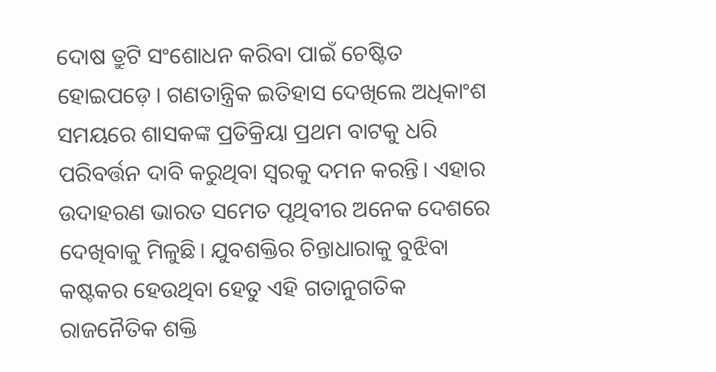ଦୋଷ ତ୍ରୁଟି ସଂଶୋଧନ କରିବା ପାଇଁ ଚେଷ୍ଟିତ ହୋଇପଡ଼େ। ଗଣତାନ୍ତ୍ରିକ ଇତିହାସ ଦେଖିଲେ ଅଧିକାଂଶ ସମୟରେ ଶାସକଙ୍କ ପ୍ରତିକ୍ରିୟା ପ୍ରଥମ ବାଟକୁ ଧରି ପରିବର୍ତ୍ତନ ଦାବି କରୁଥିବା ସ୍ବରକୁ ଦମନ କରନ୍ତି। ଏହାର ଉଦାହରଣ ଭାରତ ସମେତ ପୃଥିବୀର ଅନେକ ଦେଶରେ ଦେଖିବାକୁ ମିଳୁଛି। ଯୁବଶକ୍ତିର ଚିନ୍ତାଧାରାକୁ ବୁଝିବା କଷ୍ଟକର ହେଉଥିବା ହେତୁ ଏହି ଗତାନୁଗତିକ ରାଜନୈତିକ ଶକ୍ତି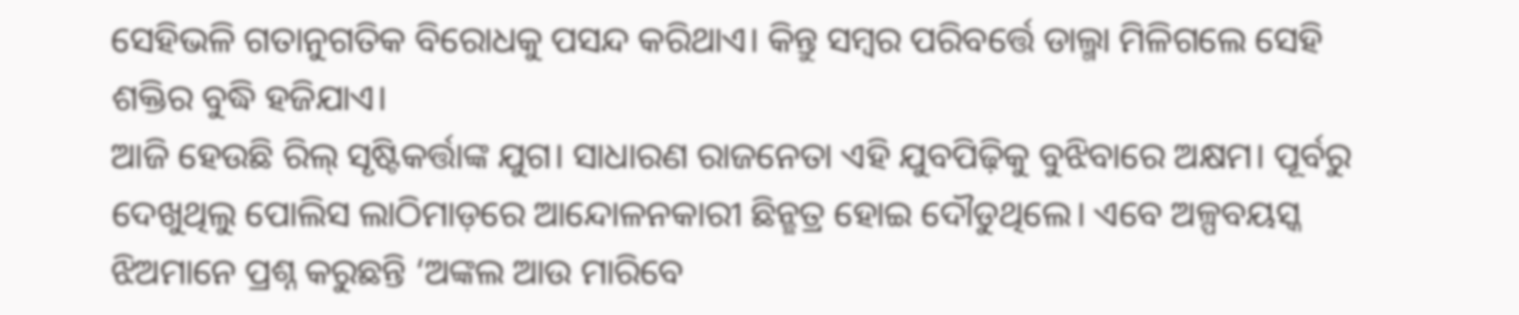ସେହିଭଳି ଗତାନୁଗତିକ ବିରୋଧକୁ ପସନ୍ଦ କରିଥାଏ। କିନ୍ତୁ ସମ୍ବର ପରିବର୍ତ୍ତେ ଡାଲ୍ମା ମିଳିଗଲେ ସେହି ଶକ୍ତିର ବୁଦ୍ଧି ହଜିଯାଏ।
ଆଜି ହେଉଛି ରିଲ୍ ସୃଷ୍ଟିକର୍ତ୍ତାଙ୍କ ଯୁଗ। ସାଧାରଣ ରାଜନେତା ଏହି ଯୁବପିଢ଼ିକୁ ବୁଝିବାରେ ଅକ୍ଷମ। ପୂର୍ବରୁ ଦେଖୁଥିଲୁ ପୋଲିସ ଲାଠିମାଡ଼ରେ ଆନ୍ଦୋଳନକାରୀ ଛିନ୍ଛତ୍ର ହୋଇ ଦୌଡୁଥିଲେ। ଏବେ ଅଳ୍ପବୟସ୍କ ଝିଅମାନେ ପ୍ରଶ୍ନ କରୁଛନ୍ତି ‘ଅଙ୍କଲ ଆଉ ମାରିବେ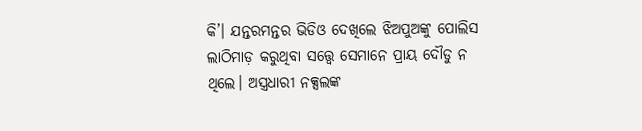କି’। ଯନ୍ତରମନ୍ତର ଭିଡିଓ ଦେଖିଲେ ଝିଅପୁଅଙ୍କୁ ପୋଲିସ ଲାଠିମାଡ଼ କରୁଥିବା ସତ୍ତ୍ୱେ ସେମାନେ ପ୍ରାୟ ଦୌଡୁ ନ ଥିଲେ। ଅସ୍ତ୍ରଧାରୀ ନକ୍ସଲଙ୍କ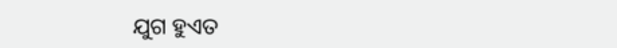ଯୁଗ ହୁଏତ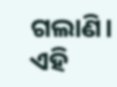ଗଲାଣି। ଏହି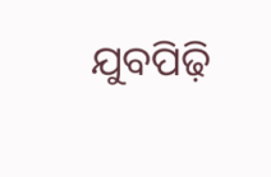ଯୁବପିଢ଼ି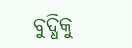ବୁଦ୍ଧିକୁ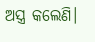ଅସ୍ତ୍ର କଲେଣି।